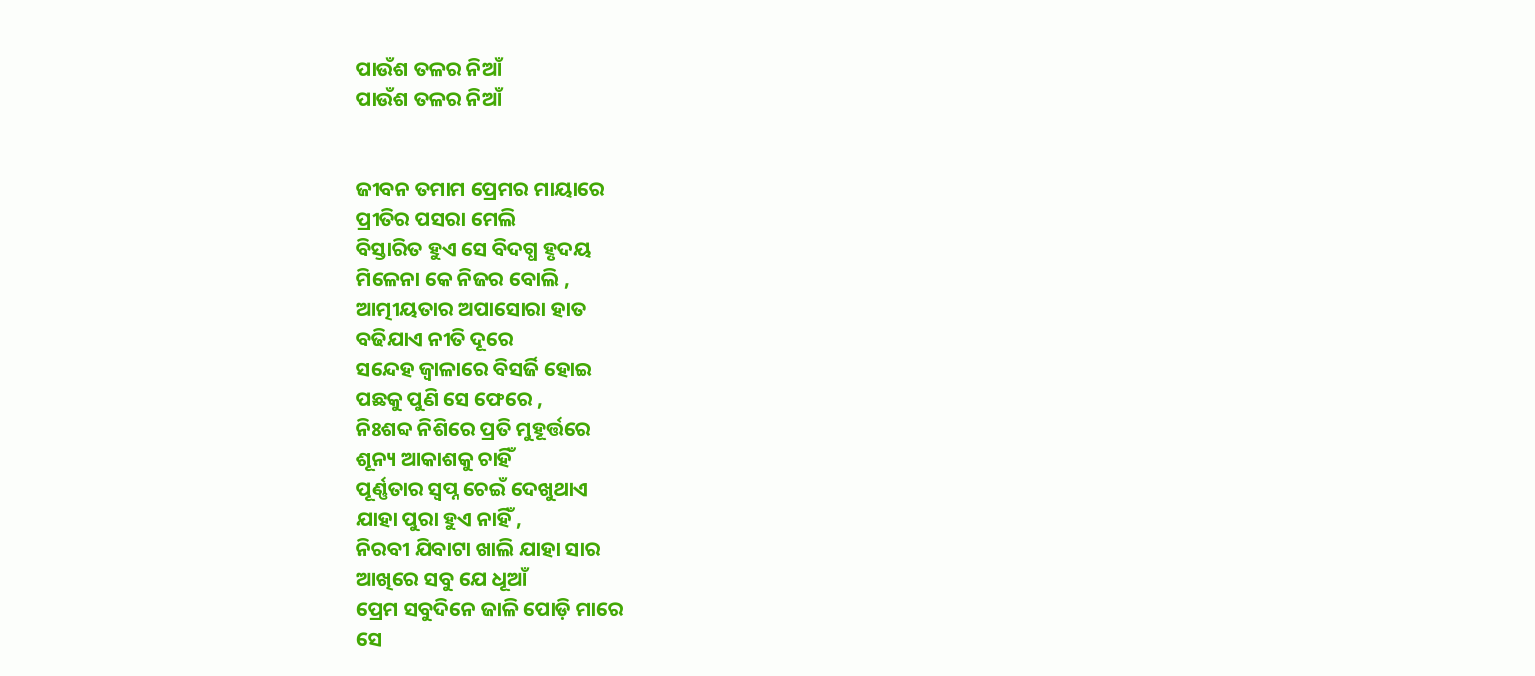ପାଉଁଶ ତଳର ନିଆଁ
ପାଉଁଶ ତଳର ନିଆଁ


ଜୀବନ ତମାମ ପ୍ରେମର ମାୟାରେ
ପ୍ରୀତିର ପସରା ମେଲି
ବିସ୍ତାରିତ ହୁଏ ସେ ବିଦଗ୍ଧ ହୃଦୟ
ମିଳେନା କେ ନିଜର ବୋଲି ,
ଆତ୍ମୀୟତାର ଅପାସୋରା ହାତ
ବଢିଯାଏ ନୀତି ଦୂରେ
ସନ୍ଦେହ ଜ୍ୱାଳାରେ ବିସର୍ଜି ହୋଇ
ପଛକୁ ପୁଣି ସେ ଫେରେ ,
ନିଃଶବ୍ଦ ନିଶିରେ ପ୍ରତି ମୁହୂର୍ତ୍ତରେ
ଶୂନ୍ୟ ଆକାଶକୁ ଚାହିଁ
ପୂର୍ଣ୍ଣତାର ସ୍ୱପ୍ନ ଚେଇଁ ଦେଖୁଥାଏ
ଯାହା ପୁରା ହୁଏ ନାହିଁ ,
ନିରବୀ ଯିବାଟା ଖାଲି ଯାହା ସାର
ଆଖିରେ ସବୁ ଯେ ଧୂଆଁ
ପ୍ରେମ ସବୁଦିନେ ଜାଳି ପୋଡ଼ି ମାରେ
ସେ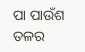ପା ପାଉଁଶ ତଳର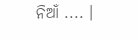ନିଆଁ .... ।